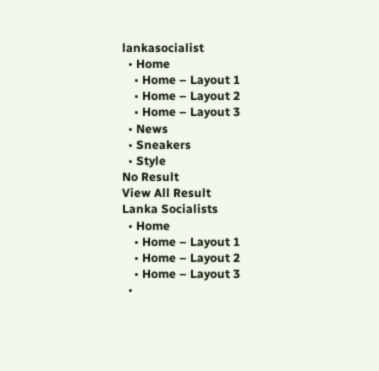lankasocialist
  • Home
    • Home – Layout 1
    • Home – Layout 2
    • Home – Layout 3
  • News
  • Sneakers
  • Style
No Result
View All Result
Lanka Socialists
  • Home
    • Home – Layout 1
    • Home – Layout 2
    • Home – Layout 3
  •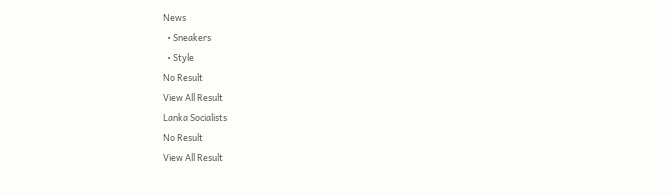News
  • Sneakers
  • Style
No Result
View All Result
Lanka Socialists
No Result
View All Result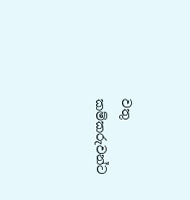වතු කම්කරුවන්ට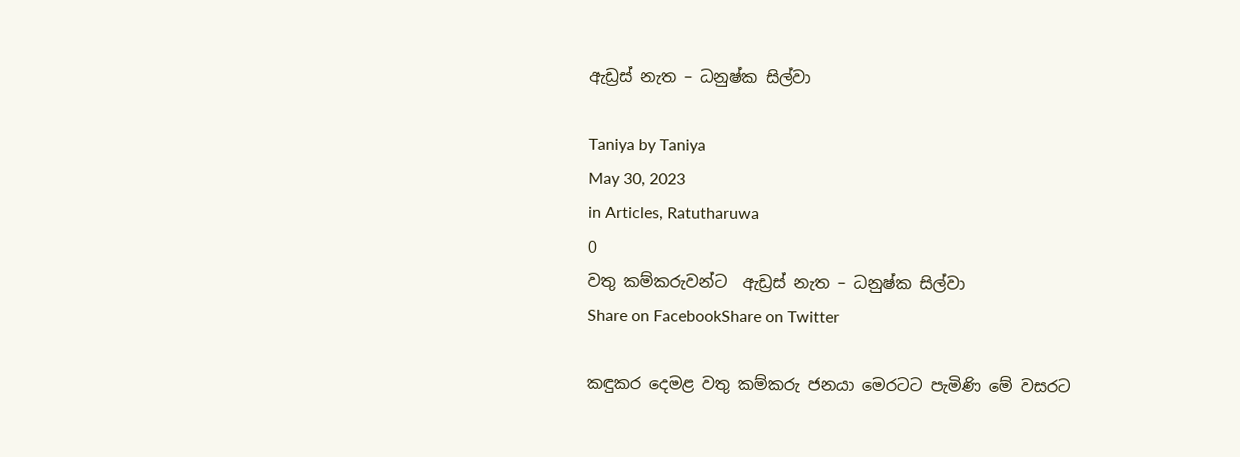ඇඩ්‍රස් නැත – ධනුෂ්ක සිල්වා

Taniya by Taniya
May 30, 2023
in Articles, Ratutharuwa
0
වතු කම්කරුවන්ට  ඇඩ්‍රස් නැත – ධනුෂ්ක සිල්වා
Share on FacebookShare on Twitter

කඳුකර දෙමළ වතු කම්කරු ජනයා මෙරටට පැමිණි මේ වසරට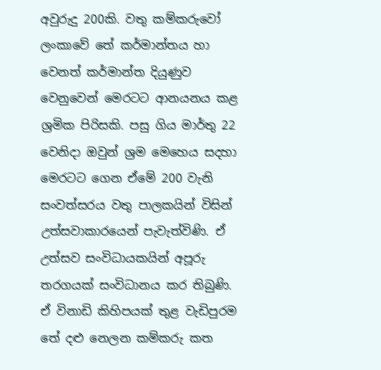අවුරුදු 200කි. වතු කම්කරුවෝ ලංකාවේ තේ කර්මාන්තය හා වෙනත් කර්මාන්ත දියුණුව වෙනුවෙන් මෙරටට ආනයනය කළ ශ්‍රමික පිරිසකි. පසු ගිය මාර්තු 22 වෙනිදා ඔවුන් ශ්‍රම මෙහෙය සදහා මෙරටට ගෙන ඒමේ 200 වැනි සංවත්සරය වතු පාලකයින් විසින් උත්සවාකාරයෙන් පැවැත්විණි. ඒ උත්සව සංවිධායකයින් අපූරු තරගයක් සංවිධානය කර තිබුණි. ඒ විනාඩි කිහිපයක් තුළ වැඩිපුරම තේ දළු නෙලන කම්කරු කත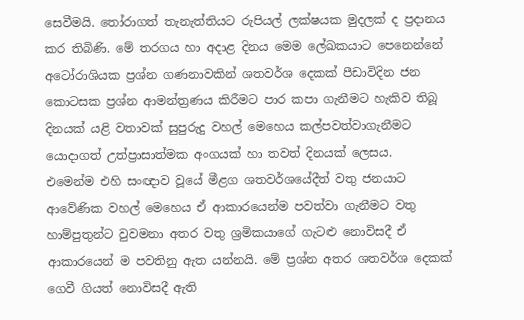සෙවීමයි. තෝරාගත් තැනැත්තියට රුපියල් ලක්ෂයක මුදලක් ද ප්‍රදානය කර තිබිණි. මේ තරගය හා අදාළ දිනය මෙම ලේඛකයාට පෙනෙන්නේ අටෝරාශියක ප්‍රශ්න ගණනාවකින් ශතවර්ශ දෙකක් පීඩාවිදින ජන කොටසක ප්‍රශ්න ආමන්ත්‍රණය කිරීමට පාර කපා ගැනීමට හැකිව තිබූ දිනයක් යළි වතාවක් සුපුරුදු වහල් මෙහෙය කල්පවත්වාගැනීමට යොදාගත් උත්ප්‍රාසාත්මක අංගයක් හා තවත් දිනයක් ලෙසය.
එමෙන්ම එහි සංඥාව වූයේ මීළග ශතවර්ශයේදීත් වතු ජනයාට ආවේණික වහල් මෙහෙය ඒ ආකාරයෙන්ම පවත්වා ගැනීමට වතු හාම්පුතුන්ට වුවමනා අතර වතු ශ්‍රමිකයාගේ ගැටළු නොවිසදී ඒ ආකාරයෙන් ම පවතිනු ඇත යන්නයි. මේ ප්‍රශ්න අතර ශතවර්ශ දෙකක් ගෙවී ගියත් නොවිසදී ඇති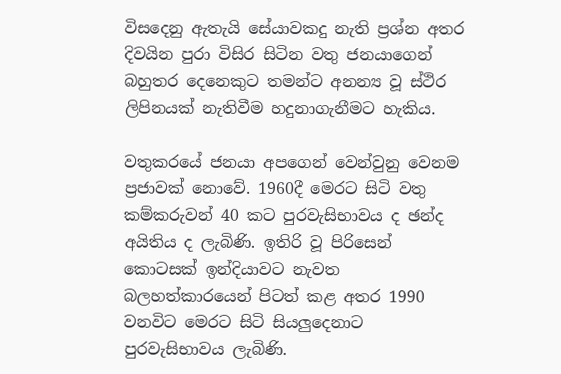විසදෙනු ඇතැයි සේයාවකදු නැති ප්‍රශ්න අතර දිවයින පුරා විසිර සිටින වතු ජනයාගෙන් බහුතර දෙනෙකුට තමන්ට අනන්‍ය වූ ස්ථිර ලිපිනයක් නැතිවීම හදුනාගැනීමට හැකිය.

වතුකරයේ ජනයා අපගෙන් වෙන්වුනු වෙනම ප්‍රජාවක් නොවේ. 1960දී මෙරට සිටි වතු කම්කරුවන් 40 කට පුරවැසිභාවය ද ඡන්ද අයිතිය ද ලැබිණි. ඉතිරි වූ පිරිසෙන් කොටසක් ඉන්දියාවට නැවත බලහත්කාරයෙන් පිටත් කළ අතර 1990 වනවිට මෙරට සිටි සියලුදෙනාට පුරවැසිභාවය ලැබිණි.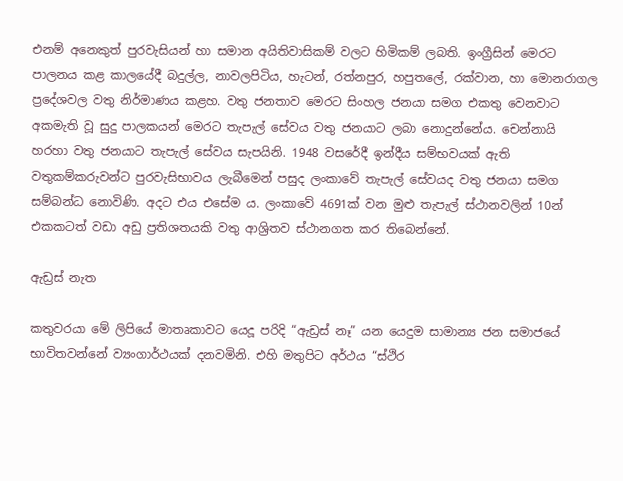එනම් අනෙකුත් පුරවැසියන් හා සමාන අයිතිවාසිකම් වලට හිමිකම් ලබති. ඉංග්‍රීසින් මෙරට පාලනය කළ කාලයේදී බදුල්ල, නාවලපිටිය, හැටන්, රත්නපුර, හපුතලේ, රක්වාන, හා මොනරාගල ප්‍රදේශවල වතු නිර්මාණය කළහ. වතු ජනතාව මෙරට සිංහල ජනයා සමග එකතු වෙනවාට අකමැති වූ සුදු පාලකයන් මෙරට තැපැල් සේවය වතු ජනයාට ලබා නොදුන්නේය. චෙන්නායි හරහා වතු ජනයාට තැපැල් සේවය සැපයිනි. 1948 වසරේදී ඉන්දීය සම්භවයක් ඇති වතුකම්කරුවන්ට පුරවැසිභාවය ලැබීමෙන් පසුද ලංකාවේ තැපැල් සේවයද වතු ජනයා සමග සම්බන්ධ නොවිණි. අදට එය එසේම ය. ලංකාවේ 4691ක් වන මුළු තැපැල් ස්ථානවලින් 10න් එකකටත් වඩා අඩු ප්‍රතිශතයකි වතු ආශ්‍රිතව ස්ථානගත කර තිබෙන්නේ.

ඇඩ්‍රස් නැත

කතුවරයා මේ ලිපියේ මාතෘකාවට යෙදූ පරිදි “ඇඩ්‍රස් නෑ” යන යෙදුම සාමාන්‍ය ජන සමාජයේ භාවිතවන්නේ ව්‍යංගාර්ථයක් දනවමිනි. එහි මතුපිට අර්ථය “ස්ථිර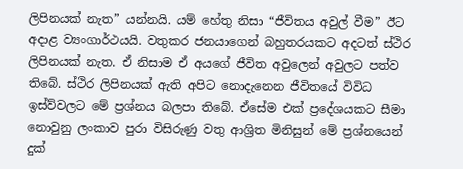ලිපිනයක් නැත” යන්නයි. යම් හේතු නිසා “ජීවිතය අවුල් වීම” ඊට අදාළ ව්‍යංගාර්ථයයි. වතුකර ජනයාගෙන් බහුතරයකට අදටත් ස්ථිර ලිපිනයක් නැත. ඒ නිසාම ඒ අයගේ ජීවිත අවුලෙන් අවුලට පත්ව තිබේ. ස්ථිර ලිපිනයක් ඇති අපිට නොදැනෙන ජීවිතයේ විවිධ ඉස්ව්වලට මේ ප්‍රශ්නය බලපා තිබේ. ඒසේම එක් ප්‍රදේශයකට සීමා නොවුනු ලංකාව පුරා විසිරුණු වතු ආශ්‍රිත මිනිසුන් මේ ප්‍රශ්නයෙන් දුක්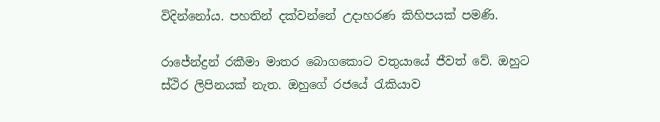විදින්නෝය. පහතින් දක්වන්නේ උදාහරණ කිහිපයක් පමණි.

රාජේන්ද්‍රන් රකීමා මාතර බොගකොට වතුයායේ ජීවත් වේ. ඔහුට ස්ථිර ලිපිනයක් නැත. ඔහුගේ රජයේ රැකියාව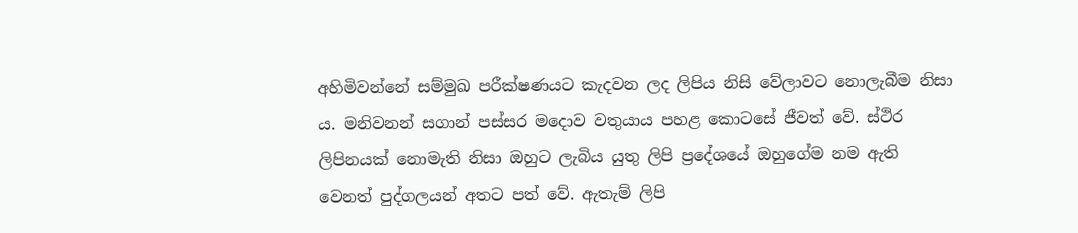අහිමිවන්නේ සම්මුඛ පරීක්ෂණයට කැදවන ලද ලිපිය නිසි වේලාවට නොලැබීම නිසා ය. මනිවනන් සගාන් පස්සර මදොව වතුයාය පහළ කොටසේ ජීවත් වේ. ස්ථිර ලිපිනයක් නොමැති නිසා ඔහුට ලැබිය යුතු ලිපි ප්‍රදේශයේ ඔහුගේම නම ඇති වෙනත් පුද්ගලයන් අතට පත් වේ. ඇතැම් ලිපි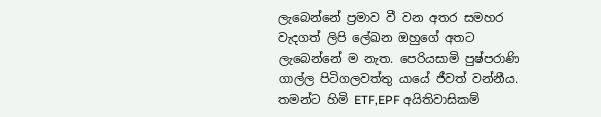ලැබෙන්නේ ප්‍රමාව වී වන අතර සමහර වැදගත් ලිපි ලේඛන ඔහුගේ අතට ලැබෙන්නේ ම නැත. පෙරියසාමි පුෂ්පරාණි ගාල්ල පිටිගලවත්තු යායේ ජීවත් වන්නීය. තමන්ට හිමි ETF,EPF අයිතිවාසිකම්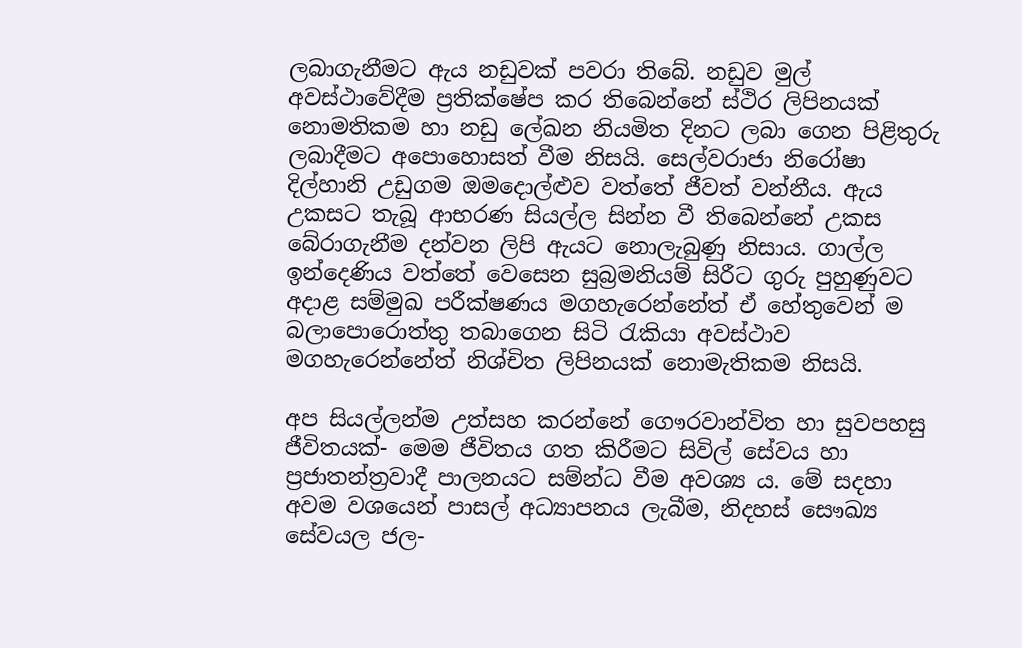ලබාගැනීමට ඇය නඩුවක් පවරා තිබේ. නඩුව මුල් අවස්ථාවේදීම ප්‍රතික්ෂේප කර තිබෙන්නේ ස්ථිර ලිපිනයක් නොමතිකම හා නඩු ලේඛන නියමිත දිනට ලබා ගෙන පිළිතුරු ලබාදීමට අපොහොසත් වීම නිසයි. සෙල්වරාජා නිරෝෂා දිල්හානි උඩුගම ඔමදොල්ළුව වත්තේ ජීවත් වන්නීය. ඇය උකසට තැබූ ආභරණ සියල්ල සින්න වී තිබෙන්නේ උකස බේරාගැනීම දන්වන ලිපි ඇයට නොලැබුණු නිසාය. ගාල්ල ඉන්දෙණිය වත්තේ වෙසෙන සුබ්‍රමනියම් සිරීට ගුරු පුහුණුවට අදාළ සම්මුඛ පරීක්ෂණය මගහැරෙන්නේත් ඒ හේතුවෙන් ම බලාපොරොත්තු තබාගෙන සිටි රැකියා අවස්ථාව මගහැරෙන්නේත් නිශ්චිත ලිපිනයක් නොමැතිකම නිසයි.

අප සියල්ලන්ම උත්සහ කරන්නේ ගෞරවාන්විත හා සුවපහසු ජීවිතයක්- මෙම ජීවිතය ගත කිරීමට සිවිල් සේවය හා ප්‍රජාතන්ත්‍රවාදී පාලනයට සම්න්ධ වීම අවශ්‍ය ය. මේ සදහා අවම වශයෙන් පාසල් අධ්‍යාපනය ලැබීම, නිදහස් සෞඛ්‍ය සේවයල ජල-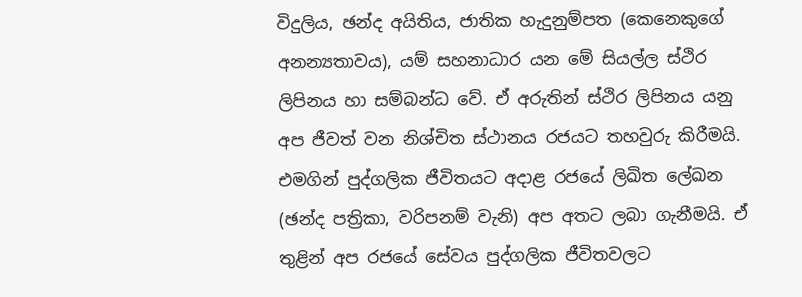විදුලිය, ඡන්ද අයිතිය, ජාතික හැදුනුම්පත (කෙනෙකුගේ අනන්‍යතාවය), යම් සහනාධාර යන මේ සියල්ල ස්ථිර ලිපිනය හා සම්බන්ධ වේ. ඒ අරුතින් ස්ථිර ලිපිනය යනු අප ජීවත් වන නිශ්චිත ස්ථානය රජයට තහවුරු කිරීමයි. එමගින් පුද්ගලික ජීවිතයට අදාළ රජයේ ලිඛිත ලේඛන (ඡන්ද පත්‍රිකා, වරිපනම් වැනි) අප අතට ලබා ගැනීමයි. ඒ තුළින් අප රජයේ සේවය පුද්ගලික ජීවිතවලට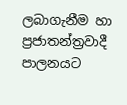ලබාගැනීම හා ප්‍රජාතන්ත්‍රවාදී පාලනයට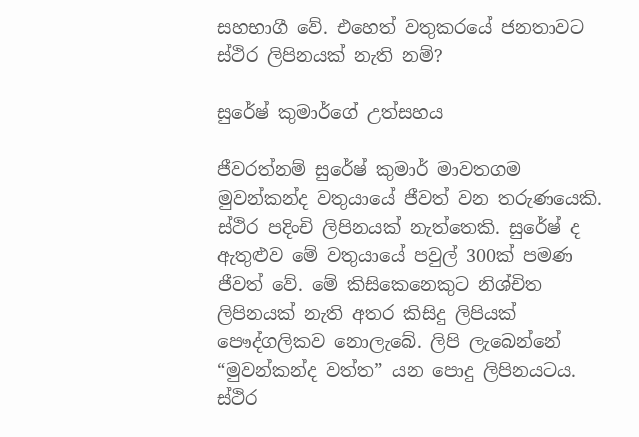සහභාගී වේ. එහෙත් වතුකරයේ ජනතාවට ස්ථිර ලිපිනයක් නැති නම්?

සුරේෂ් කුමාර්ගේ උත්සහය

ජීවරත්නම් සුරේෂ් කුමාර් මාවතගම මුවන්කන්ද වතුයායේ ජීවත් වන තරුණයෙකි. ස්ථිර පදිංචි ලිපිනයක් නැත්තෙකි. සුරේෂ් ද ඇතුළුව මේ වතුයායේ පවුල් 300ක් පමණ ජීවත් වේ. මේ කිසිකෙනෙකුට නිශ්චිත ලිපිනයක් නැති අතර කිසිදු ලිපියක් පෞද්ගලිකව නොලැබේ. ලිපි ලැබෙන්නේ “මුවන්කන්ද වත්ත” යන පොදු ලිපිනයටය. ස්ථිර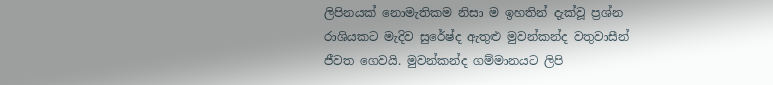ලිපිනයක් නොමැතිකම නිසා ම ඉහතින් දැක්වූ ප්‍රශ්න රාශියකට මැදිව සුරේෂ්ද ඇතුළු මුවන්කන්ද වතුවාසීන් ජීවත ගෙවයි. මුවන්කන්ද ගම්මානයට ලිපි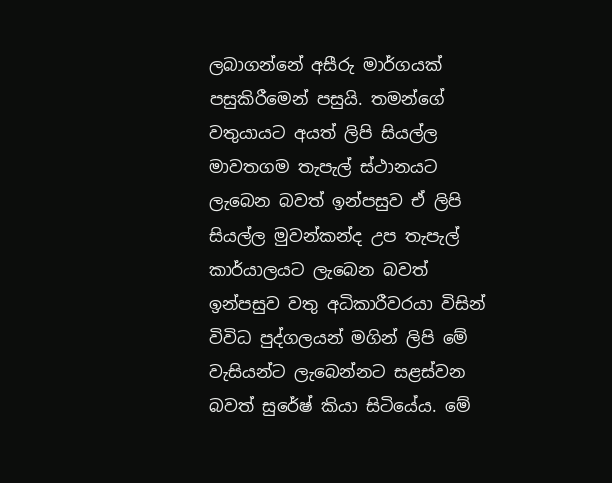ලබාගන්නේ අසීරු මාර්ගයක් පසුකිරීමෙන් පසුයි. තමන්ගේ වතුයායට අයත් ලිපි සියල්ල මාවතගම තැපැල් ස්ථානයට ලැබෙන බවත් ඉන්පසුව ඒ ලිපි සියල්ල මුවන්කන්ද උප තැපැල් කාර්යාලයට ලැබෙන බවත් ඉන්පසුව වතු අධිකාරීවරයා විසින් විවිධ පුද්ගලයන් මගින් ලිපි මේ වැසියන්ට ලැබෙන්නට සළස්වන බවත් සුරේෂ් කියා සිටියේය. මේ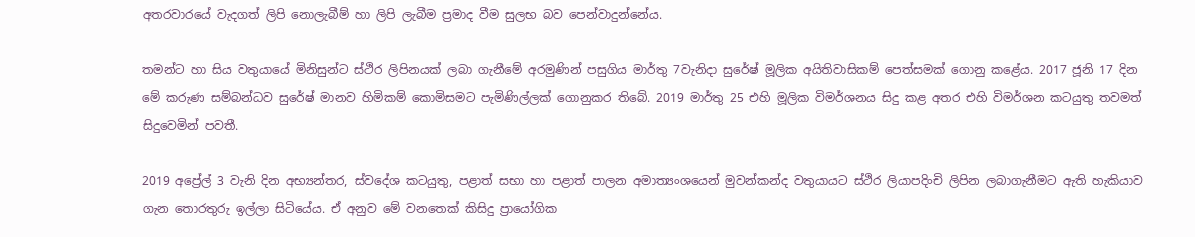අතරවාරයේ වැදගත් ලිපි නොලැබීම් හා ලිපි ලැබීම ප්‍රමාද වීම සුලභ බව පෙන්වාදුන්නේය.

තමන්ට හා සිය වතුයායේ මිනිසුන්ට ස්ථිර ලිපිනයක් ලබා ගැනීමේ අරමුණින් පසුගිය මාර්තු 7වැනිදා සුරේෂ් මූලික අයිතිවාසිකම් පෙත්සමක් ගොනු කළේය. 2017 ජූනි 17 දින මේ කරුණ සම්බන්ධව සුරේෂ් මානව හිමිකම් කොමිසමට පැමිණිල්ලක් ගොනුකර තිබේ. 2019 මාර්තු 25 එහි මූලික විමර්ශනය සිදු කළ අතර එහි විමර්ශන කටයුතු තවමත් සිදුවෙමින් පවතී.

2019 අප්‍රේල් 3 වැනි දින අභ්‍යන්තර, ස්වදේශ කටයුතු, පළාත් සභා හා පළාත් පාලන අමාත්‍යංශයෙන් මුවන්කන්ද වතුයායට ස්ථිර ලියාපදිංචි ලිපින ලබාගැනීමට ඇති හැකියාව ගැන තොරතුරු ඉල්ලා සිටියේය. ඒ අනුව මේ වනතෙක් කිසිදු ප්‍රායෝගික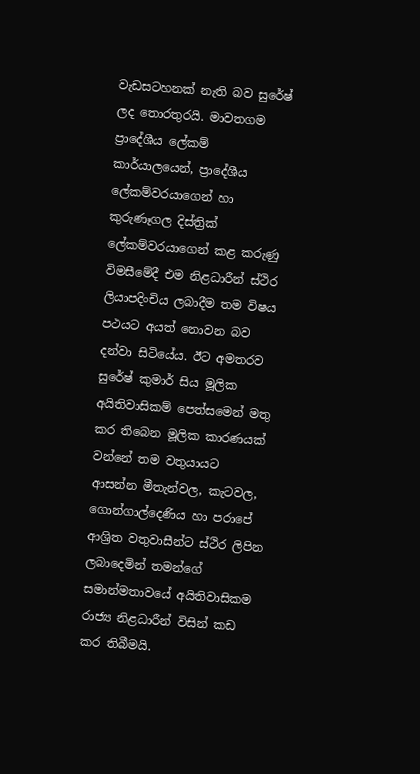වැඩසටහනක් නැති බව සුරේෂ් ලද තොරතුරයි. මාවතගම ප්‍රාදේශීය ලේකම් කාර්යාලයෙන්, ප්‍රාදේශීය ලේකම්වරයාගෙන් හා කුරුණෑගල දිස්ත්‍රික් ලේකම්වරයාගෙන් කළ කරුණු විමසීමේදී එම නිළධාරීන් ස්ථිර ලියාපදිංචිය ලබාදීම තම විෂය පථයට අයත් නොවන බව දන්වා සිටියේය. ඊට අමතරව සුරේෂ් කුමාර් සිය මූලික අයිතිවාසිකම් පෙත්සමෙන් මතු කර තිබෙන මූලික කාරණයක් වන්නේ තම වතුයායට ආසන්න මීතැන්වල, කැටවල, ගොන්ගාල්දෙණිය හා පරාපේ ආශ්‍රිත වතුවාසීන්ට ස්ථිර ලිපින ලබාදෙමින් තමන්ගේ සමාන්මතාවයේ අයිතිවාසිකම රාජ්‍ය නිළධාරීන් විසින් කඩ කර තිබීමයි.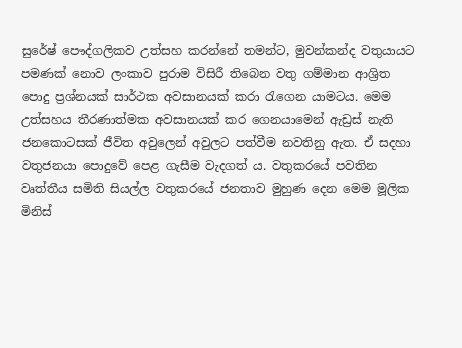සුරේෂ් පෞද්ගලිකව උත්සහ කරන්නේ තමන්ට, මුවන්කන්ද වතුයායට පමණක් නොව ලංකාව පුරාම විසිරී තිබෙන වතු ගම්මාන ආශ්‍රිත පොදු ප්‍රශ්නයක් සාර්ථක අවසානයක් කරා රැගෙන යාමටය. මෙම උත්සහය තීරණාත්මක අවසානයක් කර ගෙනයාමෙන් ඇඩ්‍රස් නැති ජනකොටසක් ජීවිත අවුලෙන් අවුලට පත්වීම නවතිනු ඇත. ඒ සදහා වතුජනයා පොදුවේ පෙළ ගැසීම වැදගත් ය. වතුකරයේ පවතින වෘත්තීය සමිති සියල්ල වතුකරයේ ජනතාව මුහුණ දෙන මෙම මූලික මිනිස්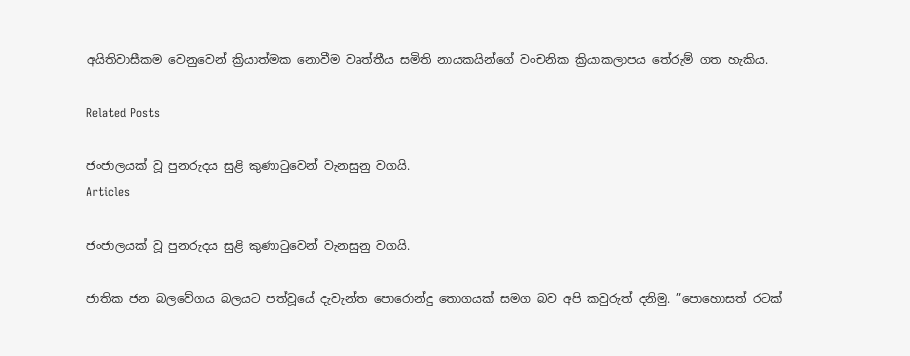අයිතිවාසීකම වෙනුවෙන් ක්‍රියාත්මක නොවීම වෘත්තීය සමිති නායකයින්ගේ වංචනික ක්‍රියාකලාපය තේරුම් ගත හැකිය.

Related Posts

ජංජාලයක් වූ පුනරුදය සුළි කුණාටුවෙන් වැනසුනු වගයි.
Articles

ජංජාලයක් වූ පුනරුදය සුළි කුණාටුවෙන් වැනසුනු වගයි.

ජාතික ජන බලවේගය බලයට පත්වූයේ දැවැන්ත පොරොන්දු තොගයක් සමග බව අපි කවුරුත් දනිමු. ”පොහොසත් රටක්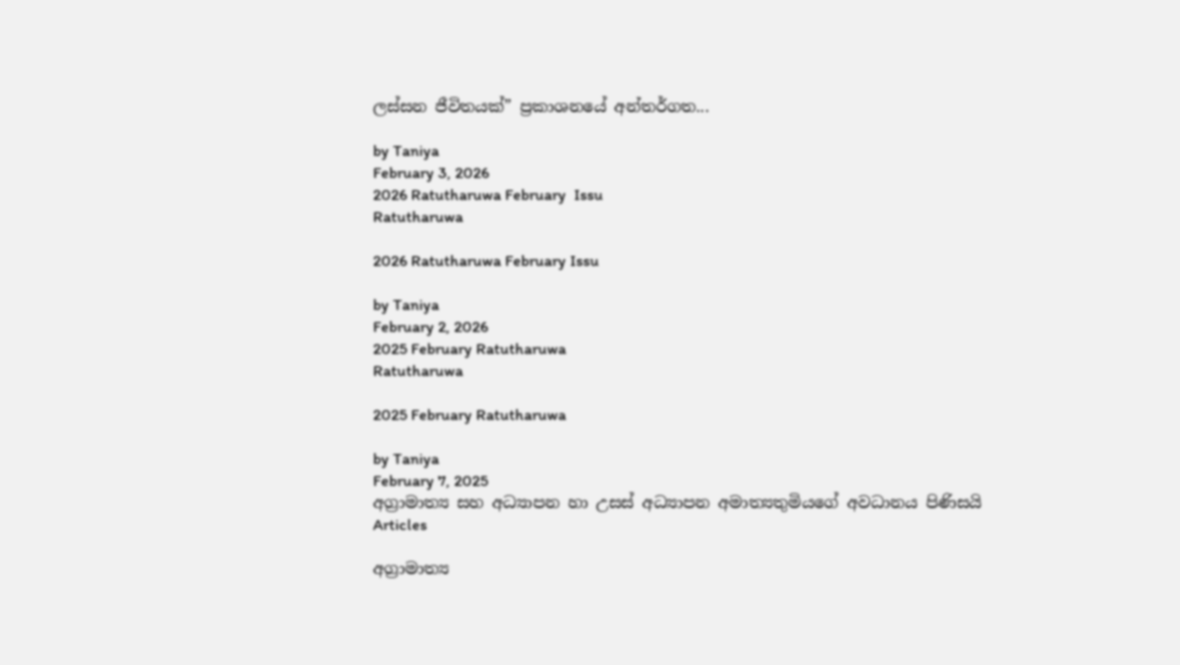ලස්සන ජීවිතයක්” ප්‍රකාශනයේ අන්තර්ගත...

by Taniya
February 3, 2026
2026 Ratutharuwa February  Issu
Ratutharuwa

2026 Ratutharuwa February Issu

by Taniya
February 2, 2026
2025 February Ratutharuwa
Ratutharuwa

2025 February Ratutharuwa

by Taniya
February 7, 2025
අග්‍රාමාත්‍ය සහ අධ්‍යාපන හා උසස් අධ්‍යාපන අමාත්‍යතුමියගේ අවධානය පිණිසයි
Articles

අග්‍රාමාත්‍ය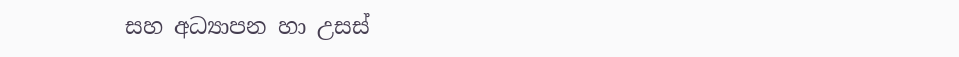සහ අධ්‍යාපන හා උසස්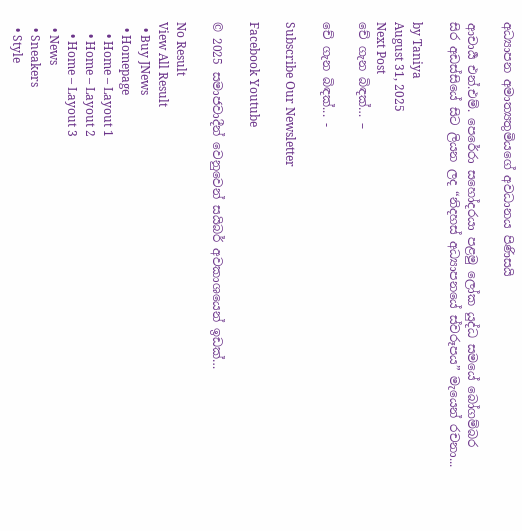අධ්‍යාපන අමාත්‍යතුමියගේ අවධානය පිණිසයි

ආචාර්‍ය එන්.එම්. පෙරේරා සහෝදරයා පළමු ලෝක යුද්ධ සමයේ බෝගම්බර සිර අඩස්සියේ සිට ලියන ලද “නිදහස් අධ්‍යාපනයේ ස්වරූපය” මැයෙන් රචනා...

by Taniya
August 31, 2025
Next Post
චේ ගැන බිඳක්… –

චේ ගැන බිඳක්... -

Subscribe Our Newsletter

Facebook Youtube

© 2025 සමාජවාදීන් වෙනුවෙන් සයිබර් අවකාශයෙන් ඉඩක්…

No Result
View All Result
  • Buy JNews
  • Homepage
    • Home – Layout 1
    • Home – Layout 2
    • Home – Layout 3
  • News
  • Sneakers
  • Style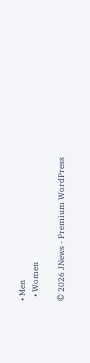• Men
  • Women

© 2026 JNews - Premium WordPress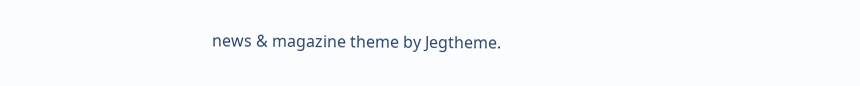news & magazine theme by Jegtheme.